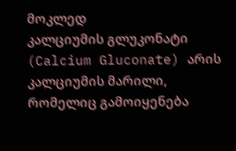მოკლედ
კალციუმის გლუკონატი (Calcium Gluconate) არის კალციუმის მარილი, რომელიც გამოიყენება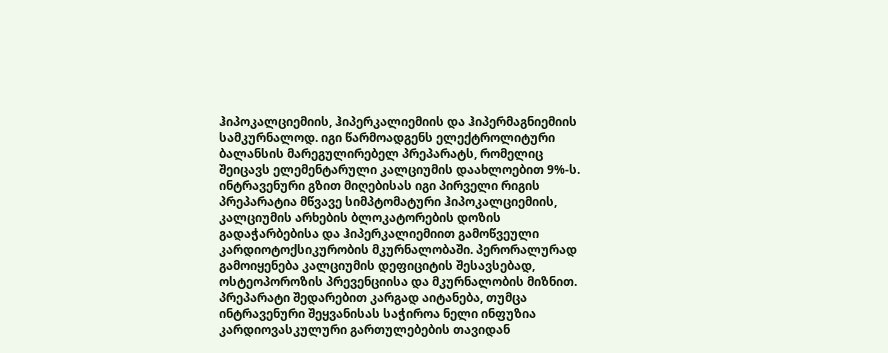ჰიპოკალციემიის, ჰიპერკალიემიის და ჰიპერმაგნიემიის სამკურნალოდ. იგი წარმოადგენს ელექტროლიტური ბალანსის მარეგულირებელ პრეპარატს, რომელიც შეიცავს ელემენტარული კალციუმის დაახლოებით 9%-ს. ინტრავენური გზით მიღებისას იგი პირველი რიგის პრეპარატია მწვავე სიმპტომატური ჰიპოკალციემიის, კალციუმის არხების ბლოკატორების დოზის გადაჭარბებისა და ჰიპერკალიემიით გამოწვეული კარდიოტოქსიკურობის მკურნალობაში. პერორალურად გამოიყენება კალციუმის დეფიციტის შესავსებად, ოსტეოპოროზის პრევენციისა და მკურნალობის მიზნით. პრეპარატი შედარებით კარგად აიტანება, თუმცა ინტრავენური შეყვანისას საჭიროა ნელი ინფუზია კარდიოვასკულური გართულებების თავიდან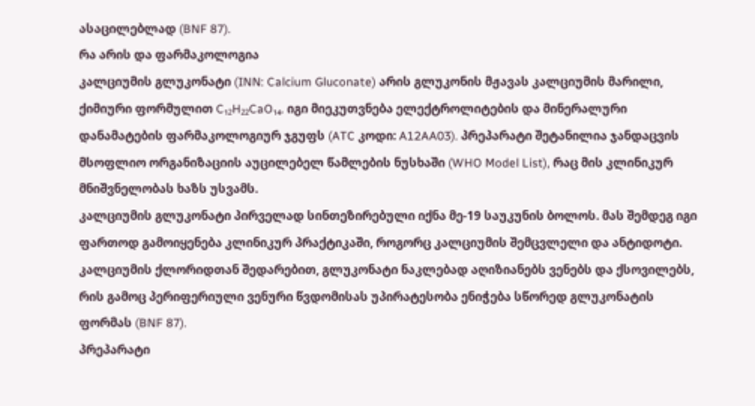ასაცილებლად (BNF 87).
რა არის და ფარმაკოლოგია
კალციუმის გლუკონატი (INN: Calcium Gluconate) არის გლუკონის მჟავას კალციუმის მარილი, ქიმიური ფორმულით C₁₂H₂₂CaO₁₄. იგი მიეკუთვნება ელექტროლიტების და მინერალური დანამატების ფარმაკოლოგიურ ჯგუფს (ATC კოდი: A12AA03). პრეპარატი შეტანილია ჯანდაცვის მსოფლიო ორგანიზაციის აუცილებელ წამლების ნუსხაში (WHO Model List), რაც მის კლინიკურ მნიშვნელობას ხაზს უსვამს.
კალციუმის გლუკონატი პირველად სინთეზირებული იქნა მე-19 საუკუნის ბოლოს. მას შემდეგ იგი ფართოდ გამოიყენება კლინიკურ პრაქტიკაში, როგორც კალციუმის შემცვლელი და ანტიდოტი. კალციუმის ქლორიდთან შედარებით, გლუკონატი ნაკლებად აღიზიანებს ვენებს და ქსოვილებს, რის გამოც პერიფერიული ვენური წვდომისას უპირატესობა ენიჭება სწორედ გლუკონატის ფორმას (BNF 87).
პრეპარატი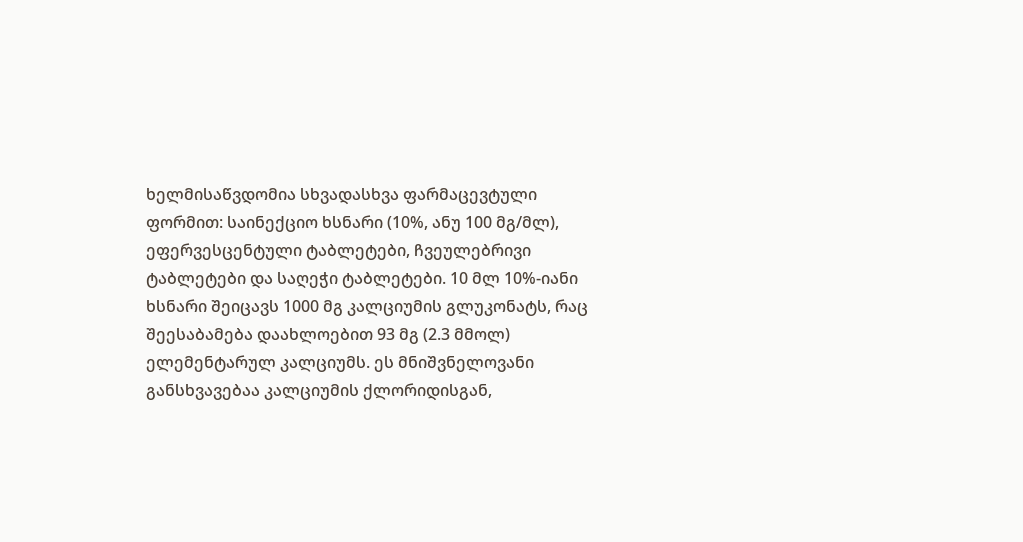ხელმისაწვდომია სხვადასხვა ფარმაცევტული ფორმით: საინექციო ხსნარი (10%, ანუ 100 მგ/მლ), ეფერვესცენტული ტაბლეტები, ჩვეულებრივი ტაბლეტები და საღეჭი ტაბლეტები. 10 მლ 10%-იანი ხსნარი შეიცავს 1000 მგ კალციუმის გლუკონატს, რაც შეესაბამება დაახლოებით 93 მგ (2.3 მმოლ) ელემენტარულ კალციუმს. ეს მნიშვნელოვანი განსხვავებაა კალციუმის ქლორიდისგან,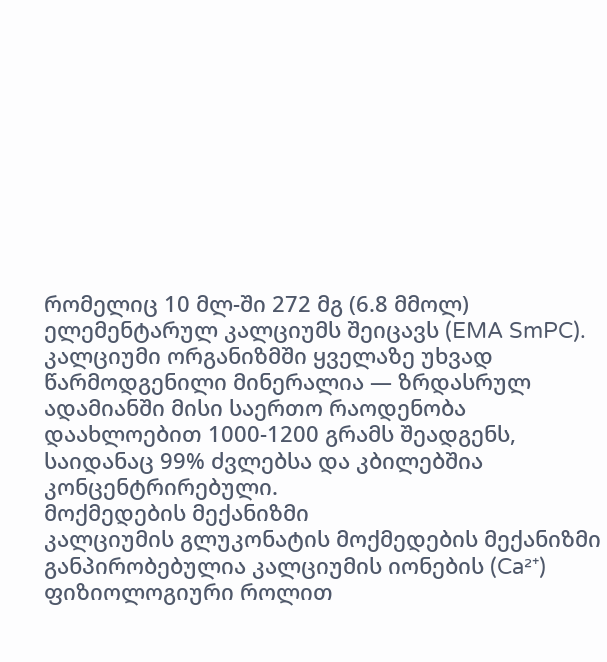რომელიც 10 მლ-ში 272 მგ (6.8 მმოლ) ელემენტარულ კალციუმს შეიცავს (EMA SmPC).
კალციუმი ორგანიზმში ყველაზე უხვად წარმოდგენილი მინერალია — ზრდასრულ ადამიანში მისი საერთო რაოდენობა დაახლოებით 1000-1200 გრამს შეადგენს, საიდანაც 99% ძვლებსა და კბილებშია კონცენტრირებული.
მოქმედების მექანიზმი
კალციუმის გლუკონატის მოქმედების მექანიზმი განპირობებულია კალციუმის იონების (Ca²⁺) ფიზიოლოგიური როლით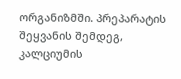ორგანიზმში. პრეპარატის შეყვანის შემდეგ, კალციუმის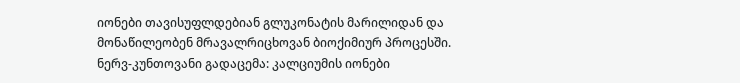იონები თავისუფლდებიან გლუკონატის მარილიდან და მონაწილეობენ მრავალრიცხოვან ბიოქიმიურ პროცესში.
ნერვ-კუნთოვანი გადაცემა: კალციუმის იონები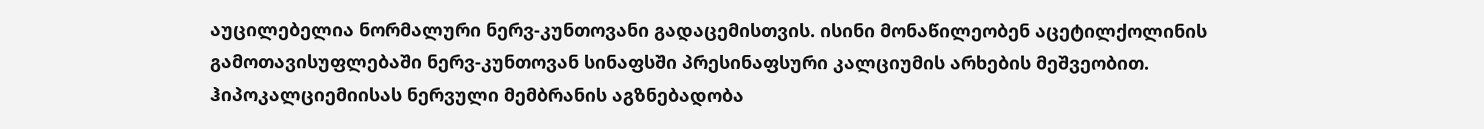აუცილებელია ნორმალური ნერვ-კუნთოვანი გადაცემისთვის. ისინი მონაწილეობენ აცეტილქოლინის გამოთავისუფლებაში ნერვ-კუნთოვან სინაფსში პრესინაფსური კალციუმის არხების მეშვეობით. ჰიპოკალციემიისას ნერვული მემბრანის აგზნებადობა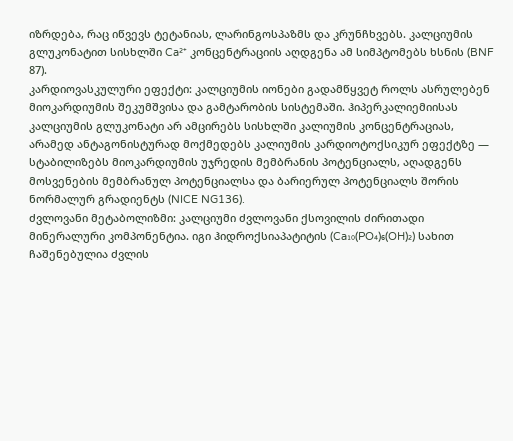იზრდება, რაც იწვევს ტეტანიას, ლარინგოსპაზმს და კრუნჩხვებს. კალციუმის გლუკონატით სისხლში Ca²⁺ კონცენტრაციის აღდგენა ამ სიმპტომებს ხსნის (BNF 87).
კარდიოვასკულური ეფექტი: კალციუმის იონები გადამწყვეტ როლს ასრულებენ მიოკარდიუმის შეკუმშვისა და გამტარობის სისტემაში. ჰიპერკალიემიისას კალციუმის გლუკონატი არ ამცირებს სისხლში კალიუმის კონცენტრაციას, არამედ ანტაგონისტურად მოქმედებს კალიუმის კარდიოტოქსიკურ ეფექტზე — სტაბილიზებს მიოკარდიუმის უჯრედის მემბრანის პოტენციალს, აღადგენს მოსვენების მემბრანულ პოტენციალსა და ბარიერულ პოტენციალს შორის ნორმალურ გრადიენტს (NICE NG136).
ძვლოვანი მეტაბოლიზმი: კალციუმი ძვლოვანი ქსოვილის ძირითადი მინერალური კომპონენტია. იგი ჰიდროქსიაპატიტის (Ca₁₀(PO₄)₆(OH)₂) სახით ჩაშენებულია ძვლის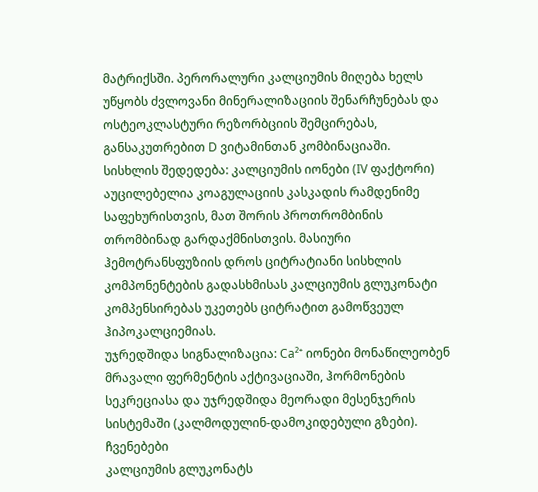მატრიქსში. პერორალური კალციუმის მიღება ხელს უწყობს ძვლოვანი მინერალიზაციის შენარჩუნებას და ოსტეოკლასტური რეზორბციის შემცირებას, განსაკუთრებით D ვიტამინთან კომბინაციაში.
სისხლის შედედება: კალციუმის იონები (IV ფაქტორი) აუცილებელია კოაგულაციის კასკადის რამდენიმე საფეხურისთვის, მათ შორის პროთრომბინის თრომბინად გარდაქმნისთვის. მასიური ჰემოტრანსფუზიის დროს ციტრატიანი სისხლის კომპონენტების გადასხმისას კალციუმის გლუკონატი კომპენსირებას უკეთებს ციტრატით გამოწვეულ ჰიპოკალციემიას.
უჯრედშიდა სიგნალიზაცია: Ca²⁺ იონები მონაწილეობენ მრავალი ფერმენტის აქტივაციაში, ჰორმონების სეკრეციასა და უჯრედშიდა მეორადი მესენჯერის სისტემაში (კალმოდულინ-დამოკიდებული გზები).
ჩვენებები
კალციუმის გლუკონატს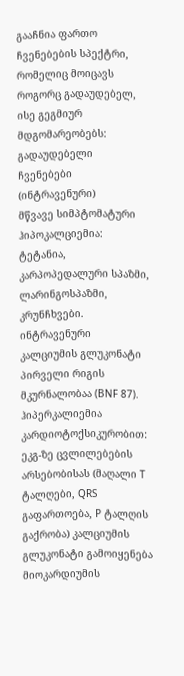გააჩნია ფართო ჩვენებების სპექტრი, რომელიც მოიცავს როგორც გადაუდებელ, ისე გეგმიურ მდგომარეობებს:
გადაუდებელი ჩვენებები (ინტრავენური)
მწვავე სიმპტომატური ჰიპოკალციემია: ტეტანია, კარპოპედალური სპაზმი, ლარინგოსპაზმი, კრუნჩხვები. ინტრავენური კალციუმის გლუკონატი პირველი რიგის მკურნალობაა (BNF 87).
ჰიპერკალიემია კარდიოტოქსიკურობით: ეკგ-ზე ცვლილებების არსებობისას (მაღალი T ტალღები, QRS გაფართოება, P ტალღის გაქრობა) კალციუმის გლუკონატი გამოიყენება მიოკარდიუმის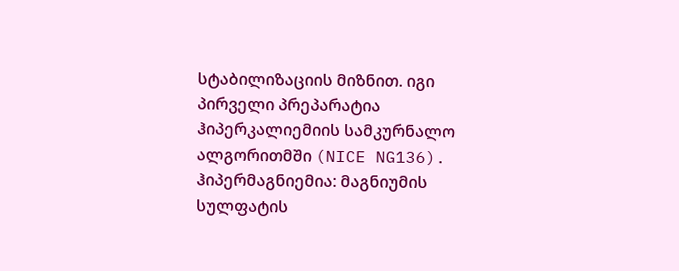სტაბილიზაციის მიზნით. იგი პირველი პრეპარატია ჰიპერკალიემიის სამკურნალო ალგორითმში (NICE NG136).
ჰიპერმაგნიემია: მაგნიუმის სულფატის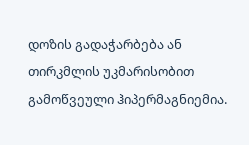დოზის გადაჭარბება ან თირკმლის უკმარისობით გამოწვეული ჰიპერმაგნიემია.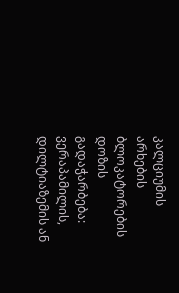კალციუმის არხების ბლოკატორების დოზის გადაჭარბება: ვერაპამილის, დილტიაზემის ან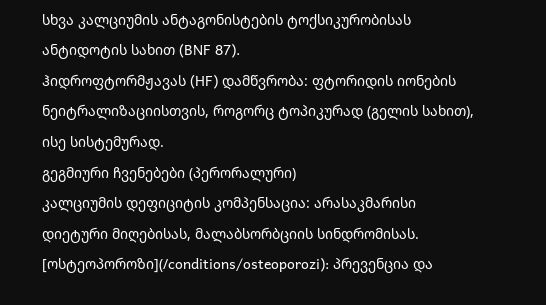სხვა კალციუმის ანტაგონისტების ტოქსიკურობისას ანტიდოტის სახით (BNF 87).
ჰიდროფტორმჟავას (HF) დამწვრობა: ფტორიდის იონების ნეიტრალიზაციისთვის, როგორც ტოპიკურად (გელის სახით), ისე სისტემურად.
გეგმიური ჩვენებები (პერორალური)
კალციუმის დეფიციტის კომპენსაცია: არასაკმარისი დიეტური მიღებისას, მალაბსორბციის სინდრომისას.
[ოსტეოპოროზი](/conditions/osteoporozi): პრევენცია და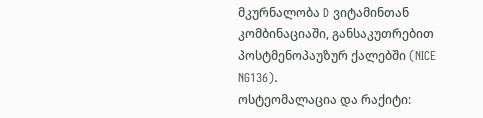მკურნალობა D ვიტამინთან კომბინაციაში, განსაკუთრებით პოსტმენოპაუზურ ქალებში (NICE NG136).
ოსტეომალაცია და რაქიტი: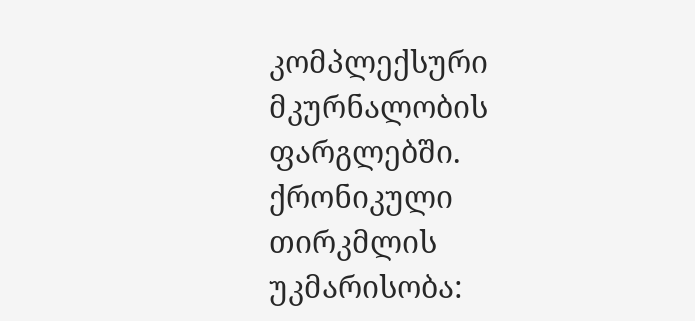კომპლექსური მკურნალობის ფარგლებში.
ქრონიკული თირკმლის უკმარისობა: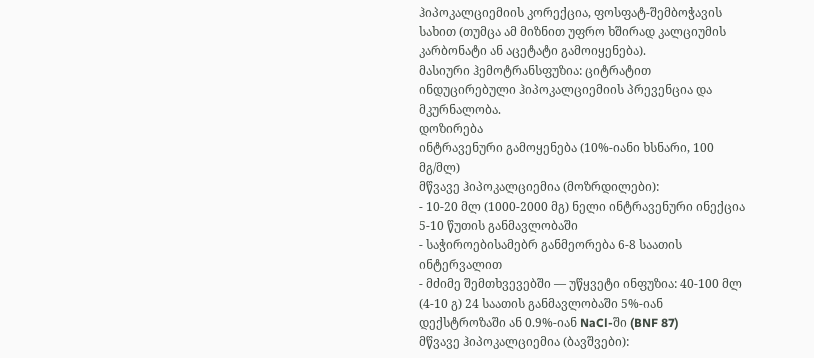ჰიპოკალციემიის კორექცია, ფოსფატ-შემბოჭავის სახით (თუმცა ამ მიზნით უფრო ხშირად კალციუმის კარბონატი ან აცეტატი გამოიყენება).
მასიური ჰემოტრანსფუზია: ციტრატით ინდუცირებული ჰიპოკალციემიის პრევენცია და მკურნალობა.
დოზირება
ინტრავენური გამოყენება (10%-იანი ხსნარი, 100 მგ/მლ)
მწვავე ჰიპოკალციემია (მოზრდილები):
- 10-20 მლ (1000-2000 მგ) ნელი ინტრავენური ინექცია 5-10 წუთის განმავლობაში
- საჭიროებისამებრ განმეორება 6-8 საათის ინტერვალით
- მძიმე შემთხვევებში — უწყვეტი ინფუზია: 40-100 მლ (4-10 გ) 24 საათის განმავლობაში 5%-იან დექსტროზაში ან 0.9%-იან NaCl-ში (BNF 87)
მწვავე ჰიპოკალციემია (ბავშვები):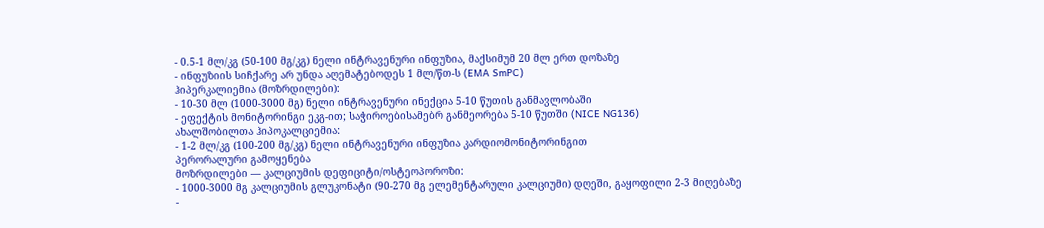- 0.5-1 მლ/კგ (50-100 მგ/კგ) ნელი ინტრავენური ინფუზია, მაქსიმუმ 20 მლ ერთ დოზაზე
- ინფუზიის სიჩქარე არ უნდა აღემატებოდეს 1 მლ/წთ-ს (EMA SmPC)
ჰიპერკალიემია (მოზრდილები):
- 10-30 მლ (1000-3000 მგ) ნელი ინტრავენური ინექცია 5-10 წუთის განმავლობაში
- ეფექტის მონიტორინგი ეკგ-ით; საჭიროებისამებრ განმეორება 5-10 წუთში (NICE NG136)
ახალშობილთა ჰიპოკალციემია:
- 1-2 მლ/კგ (100-200 მგ/კგ) ნელი ინტრავენური ინფუზია კარდიომონიტორინგით
პერორალური გამოყენება
მოზრდილები — კალციუმის დეფიციტი/ოსტეოპოროზი:
- 1000-3000 მგ კალციუმის გლუკონატი (90-270 მგ ელემენტარული კალციუმი) დღეში, გაყოფილი 2-3 მიღებაზე
-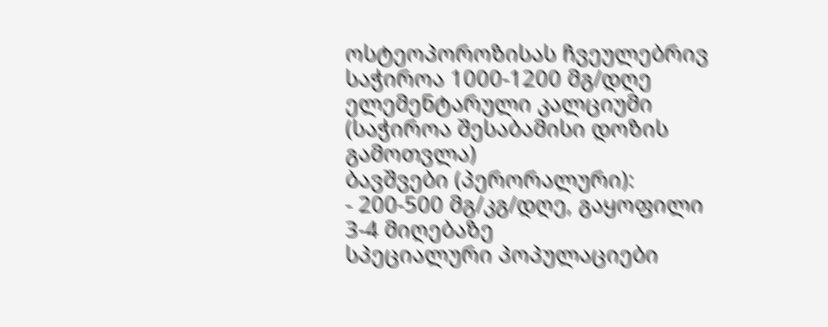ოსტეოპოროზისას ჩვეულებრივ საჭიროა 1000-1200 მგ/დღე ელემენტარული კალციუმი (საჭიროა შესაბამისი დოზის გამოთვლა)
ბავშვები (პერორალური):
- 200-500 მგ/კგ/დღე, გაყოფილი 3-4 მიღებაზე
სპეციალური პოპულაციები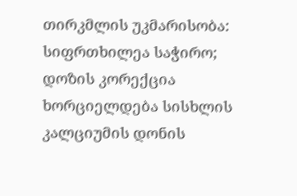თირკმლის უკმარისობა: სიფრთხილეა საჭირო; დოზის კორექცია ხორციელდება სისხლის კალციუმის დონის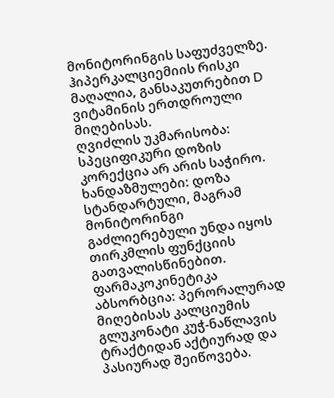მონიტორინგის საფუძველზე. ჰიპერკალციემიის რისკი მაღალია, განსაკუთრებით D ვიტამინის ერთდროული მიღებისას.
ღვიძლის უკმარისობა: სპეციფიკური დოზის კორექცია არ არის საჭირო.
ხანდაზმულები: დოზა სტანდარტული, მაგრამ მონიტორინგი გაძლიერებული უნდა იყოს თირკმლის ფუნქციის გათვალისწინებით.
ფარმაკოკინეტიკა
აბსორბცია: პერორალურად მიღებისას კალციუმის გლუკონატი კუჭ-ნაწლავის ტრაქტიდან აქტიურად და პასიურად შეიწოვება.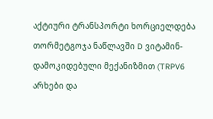აქტიური ტრანსპორტი ხორციელდება თორმეტგოჯა ნაწლავში D ვიტამინ-დამოკიდებული მექანიზმით (TRPV6 არხები და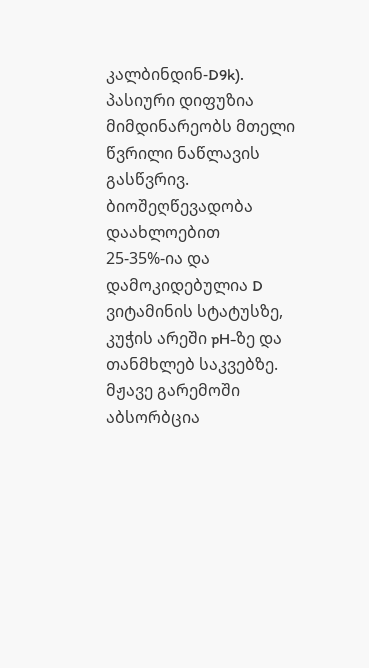კალბინდინ-D9k). პასიური დიფუზია მიმდინარეობს მთელი წვრილი ნაწლავის გასწვრივ. ბიოშეღწევადობა დაახლოებით 25-35%-ია და დამოკიდებულია D ვიტამინის სტატუსზე, კუჭის არეში pH-ზე და თანმხლებ საკვებზე. მჟავე გარემოში აბსორბცია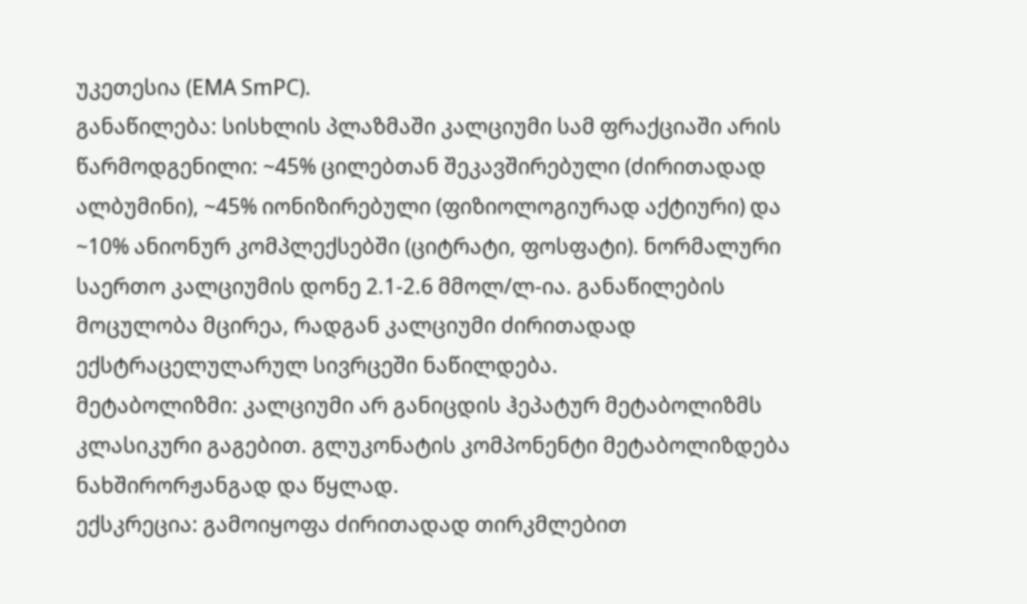უკეთესია (EMA SmPC).
განაწილება: სისხლის პლაზმაში კალციუმი სამ ფრაქციაში არის წარმოდგენილი: ~45% ცილებთან შეკავშირებული (ძირითადად ალბუმინი), ~45% იონიზირებული (ფიზიოლოგიურად აქტიური) და ~10% ანიონურ კომპლექსებში (ციტრატი, ფოსფატი). ნორმალური საერთო კალციუმის დონე 2.1-2.6 მმოლ/ლ-ია. განაწილების მოცულობა მცირეა, რადგან კალციუმი ძირითადად ექსტრაცელულარულ სივრცეში ნაწილდება.
მეტაბოლიზმი: კალციუმი არ განიცდის ჰეპატურ მეტაბოლიზმს კლასიკური გაგებით. გლუკონატის კომპონენტი მეტაბოლიზდება ნახშირორჟანგად და წყლად.
ექსკრეცია: გამოიყოფა ძირითადად თირკმლებით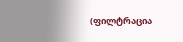(ფილტრაცია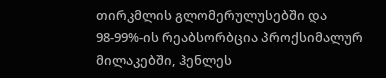თირკმლის გლომერულუსებში და 98-99%-ის რეაბსორბცია პროქსიმალურ მილაკებში, ჰენლეს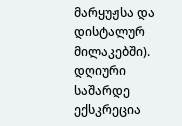მარყუჟსა და დისტალურ მილაკებში). დღიური საშარდე ექსკრეცია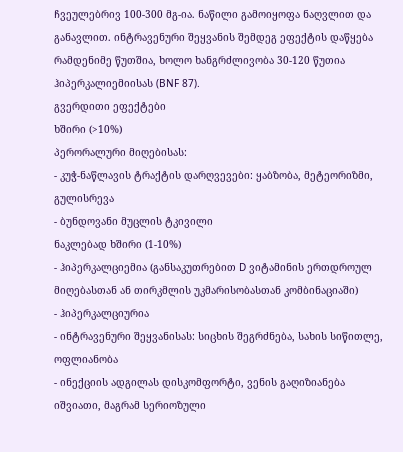ჩვეულებრივ 100-300 მგ-ია. ნაწილი გამოიყოფა ნაღვლით და განავლით. ინტრავენური შეყვანის შემდეგ ეფექტის დაწყება რამდენიმე წუთშია, ხოლო ხანგრძლივობა 30-120 წუთია ჰიპერკალიემიისას (BNF 87).
გვერდითი ეფექტები
ხშირი (>10%)
პერორალური მიღებისას:
- კუჭ-ნაწლავის ტრაქტის დარღვევები: ყაბზობა, მეტეორიზმი, გულისრევა
- ბუნდოვანი მუცლის ტკივილი
ნაკლებად ხშირი (1-10%)
- ჰიპერკალციემია (განსაკუთრებით D ვიტამინის ერთდროულ მიღებასთან ან თირკმლის უკმარისობასთან კომბინაციაში)
- ჰიპერკალციურია
- ინტრავენური შეყვანისას: სიცხის შეგრძნება, სახის სიწითლე, ოფლიანობა
- ინექციის ადგილას დისკომფორტი, ვენის გაღიზიანება
იშვიათი, მაგრამ სერიოზული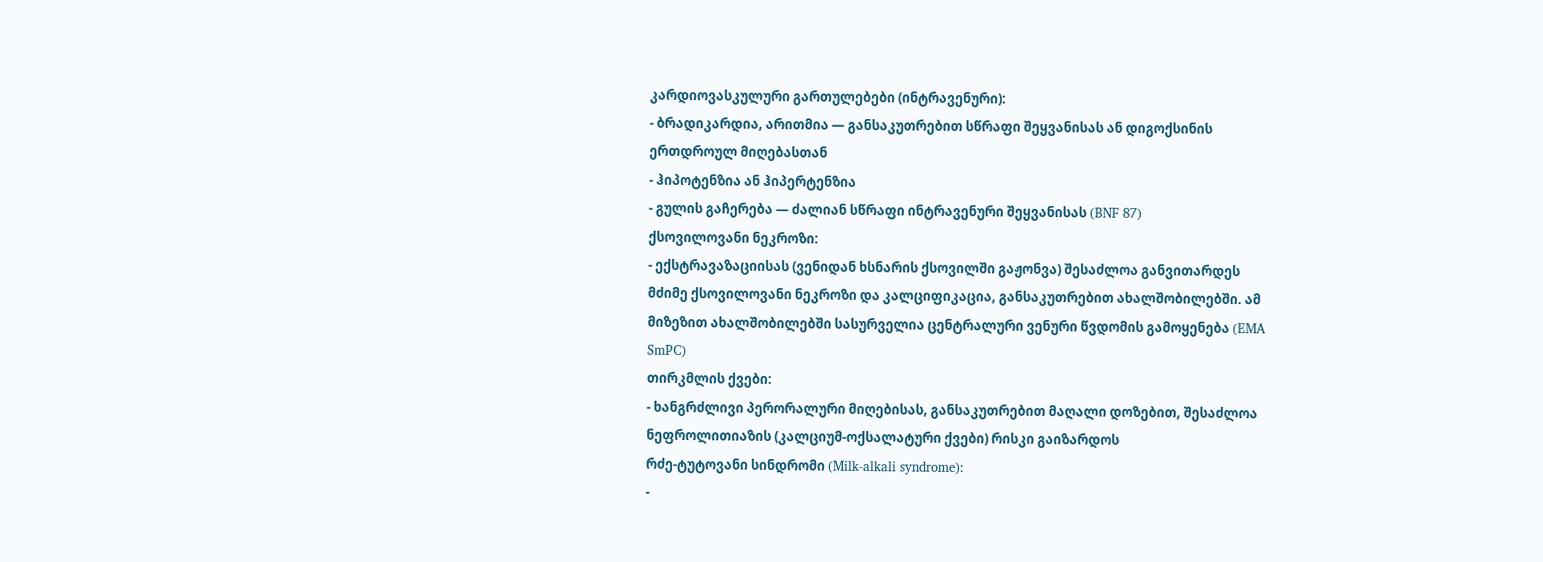კარდიოვასკულური გართულებები (ინტრავენური):
- ბრადიკარდია, არითმია — განსაკუთრებით სწრაფი შეყვანისას ან დიგოქსინის ერთდროულ მიღებასთან
- ჰიპოტენზია ან ჰიპერტენზია
- გულის გაჩერება — ძალიან სწრაფი ინტრავენური შეყვანისას (BNF 87)
ქსოვილოვანი ნეკროზი:
- ექსტრავაზაციისას (ვენიდან ხსნარის ქსოვილში გაჟონვა) შესაძლოა განვითარდეს მძიმე ქსოვილოვანი ნეკროზი და კალციფიკაცია, განსაკუთრებით ახალშობილებში. ამ მიზეზით ახალშობილებში სასურველია ცენტრალური ვენური წვდომის გამოყენება (EMA SmPC)
თირკმლის ქვები:
- ხანგრძლივი პერორალური მიღებისას, განსაკუთრებით მაღალი დოზებით, შესაძლოა ნეფროლითიაზის (კალციუმ-ოქსალატური ქვები) რისკი გაიზარდოს
რძე-ტუტოვანი სინდრომი (Milk-alkali syndrome):
-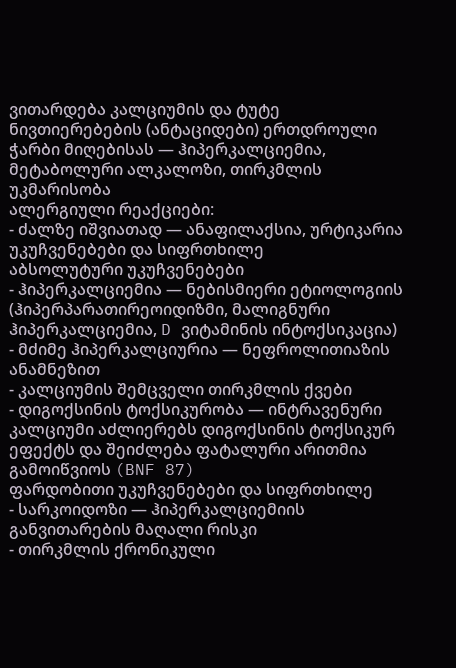ვითარდება კალციუმის და ტუტე ნივთიერებების (ანტაციდები) ერთდროული ჭარბი მიღებისას — ჰიპერკალციემია, მეტაბოლური ალკალოზი, თირკმლის უკმარისობა
ალერგიული რეაქციები:
- ძალზე იშვიათად — ანაფილაქსია, ურტიკარია
უკუჩვენებები და სიფრთხილე
აბსოლუტური უკუჩვენებები
- ჰიპერკალციემია — ნებისმიერი ეტიოლოგიის (ჰიპერპარათირეოიდიზმი, მალიგნური ჰიპერკალციემია, D ვიტამინის ინტოქსიკაცია)
- მძიმე ჰიპერკალციურია — ნეფროლითიაზის ანამნეზით
- კალციუმის შემცველი თირკმლის ქვები
- დიგოქსინის ტოქსიკურობა — ინტრავენური კალციუმი აძლიერებს დიგოქსინის ტოქსიკურ ეფექტს და შეიძლება ფატალური არითმია გამოიწვიოს (BNF 87)
ფარდობითი უკუჩვენებები და სიფრთხილე
- სარკოიდოზი — ჰიპერკალციემიის განვითარების მაღალი რისკი
- თირკმლის ქრონიკული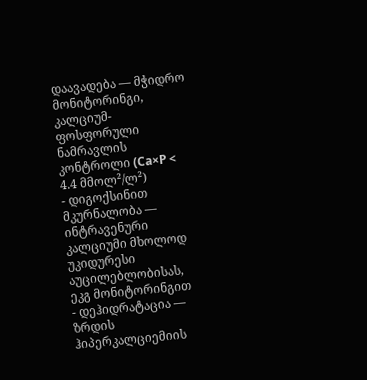დაავადება — მჭიდრო მონიტორინგი, კალციუმ-ფოსფორული ნამრავლის კონტროლი (Ca×P < 4.4 მმოლ²/ლ²)
- დიგოქსინით მკურნალობა — ინტრავენური კალციუმი მხოლოდ უკიდურესი აუცილებლობისას, ეკგ მონიტორინგით
- დეჰიდრატაცია — ზრდის ჰიპერკალციემიის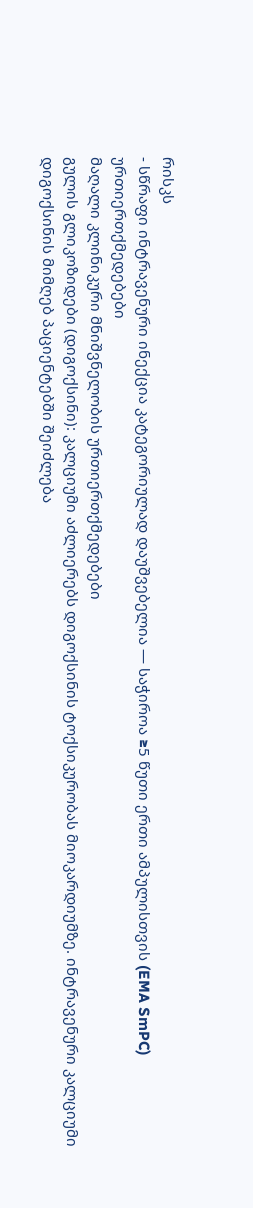რისკს
- სწრაფი ინტრავენური ინექცია კატეგორიულად დაუშვებელია — საჭიროა ≥5 წუთი ერთი ამპულისთვის (EMA SmPC)
ურთიერთქმედებები
მაღალი კლინიკური მნიშვნელობის ურთიერთქმედებები
გულის გლიკოზიდები (დიგოქსინი): კალციუმი აძლიერებს დიგოქსინის ტოქსიკურობას მიოკარდიუმზე. ინტრავენური კალციუმი დიგოქსინის მიმღებ პაციენტებში შეიძლება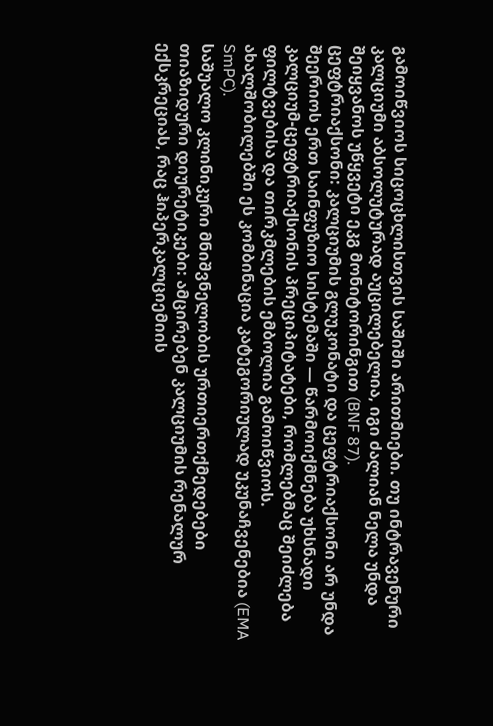გამოიწვიოს სიცოცხლისთვის საშიში არითმიები. თუ ინტრავენური კალციუმი აბსოლუტურად აუცილებელია, იგი ძალიან ნელა უნდა შეიყვანოს უწყვეტი ეკგ მონიტორინგით (BNF 87).
ცეფტრიაქსონი: კალციუმის გლუკონატი და ცეფტრიაქსონი არ უნდა შეერიოს ერთ საინფუზიო სისტემაში — წარმოიქმნება უხსნადი კალციუმ-ცეფტრიაქსონის პრეციპიტატები, რომლებმაც შეიძლება ფილტვებისა და თირკმლების ემბოლია გამოიწვიოს. ახალშობილებში ეს კომბინაცია კატეგორიულად უკუნაჩვენებია (EMA SmPC).
საშუალო კლინიკური მნიშვნელობის ურთიერთქმედებები
თიაზიდური დიურეტიკები: ამცირებენ კალციუმის რენალურ ექსკრეციას, რაც ჰიპერკალციემიის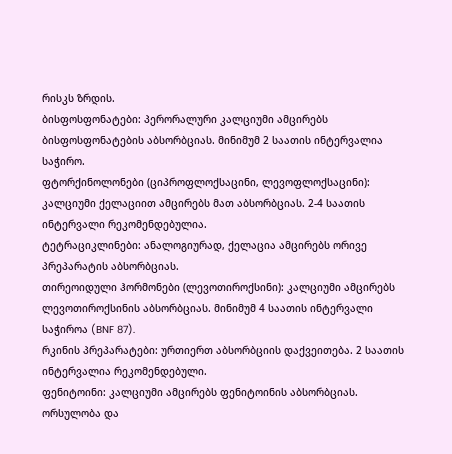რისკს ზრდის.
ბისფოსფონატები: პერორალური კალციუმი ამცირებს ბისფოსფონატების აბსორბციას. მინიმუმ 2 საათის ინტერვალია საჭირო.
ფტორქინოლონები (ციპროფლოქსაცინი, ლევოფლოქსაცინი): კალციუმი ქელაციით ამცირებს მათ აბსორბციას. 2-4 საათის ინტერვალი რეკომენდებულია.
ტეტრაციკლინები: ანალოგიურად, ქელაცია ამცირებს ორივე პრეპარატის აბსორბციას.
თირეოიდული ჰორმონები (ლევოთიროქსინი): კალციუმი ამცირებს ლევოთიროქსინის აბსორბციას. მინიმუმ 4 საათის ინტერვალი საჭიროა (BNF 87).
რკინის პრეპარატები: ურთიერთ აბსორბციის დაქვეითება. 2 საათის ინტერვალია რეკომენდებული.
ფენიტოინი: კალციუმი ამცირებს ფენიტოინის აბსორბციას.
ორსულობა და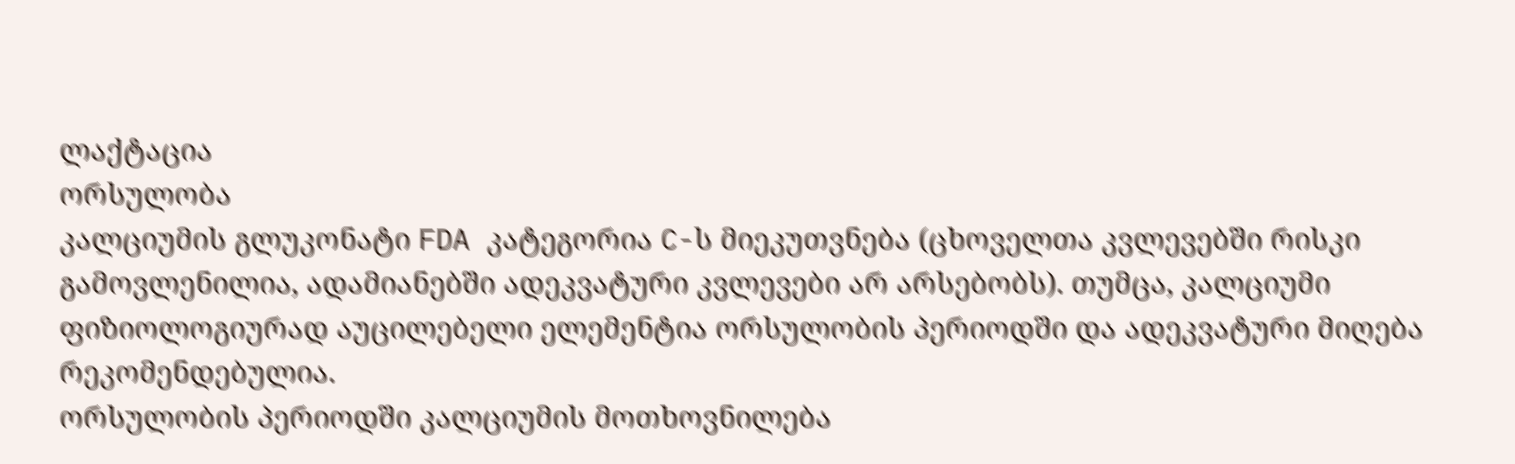ლაქტაცია
ორსულობა
კალციუმის გლუკონატი FDA კატეგორია C-ს მიეკუთვნება (ცხოველთა კვლევებში რისკი გამოვლენილია, ადამიანებში ადეკვატური კვლევები არ არსებობს). თუმცა, კალციუმი ფიზიოლოგიურად აუცილებელი ელემენტია ორსულობის პერიოდში და ადეკვატური მიღება რეკომენდებულია.
ორსულობის პერიოდში კალციუმის მოთხოვნილება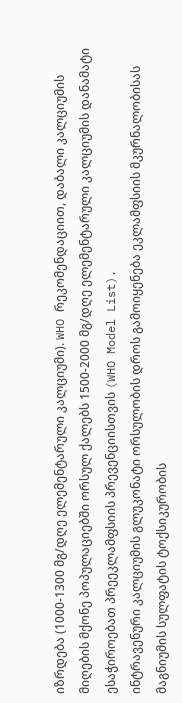იზრდება (1000-1300 მგ/დღე ელემენტარული კალციუმი). WHO რეკომენდაციით, დაბალი კალციუმის მიღების მქონე პოპულაციებში ორსულ ქალებს 1500-2000 მგ/დღე ელემენტარული კალციუმის დანამატი ესაჭიროებათ პრეეკლამფსიის პრევენციისთვის (WHO Model List).
ინტრავენური კალციუმის გლუკონატი ორსულობის დროს გამოიყენება ეკლამფსიის მკურნალობისას მაგნიუმის სულფატის ტოქსიკურობის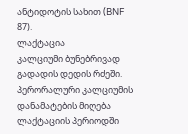ანტიდოტის სახით (BNF 87).
ლაქტაცია
კალციუმი ბუნებრივად გადადის დედის რძეში. პერორალური კალციუმის დანამატების მიღება ლაქტაციის პერიოდში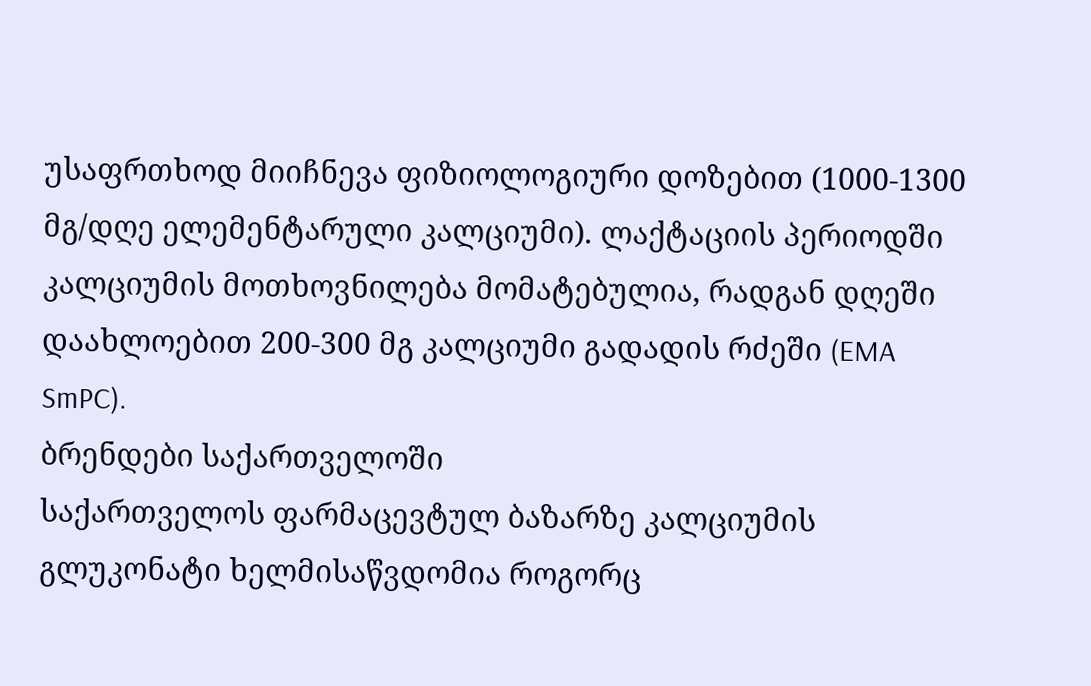უსაფრთხოდ მიიჩნევა ფიზიოლოგიური დოზებით (1000-1300 მგ/დღე ელემენტარული კალციუმი). ლაქტაციის პერიოდში კალციუმის მოთხოვნილება მომატებულია, რადგან დღეში დაახლოებით 200-300 მგ კალციუმი გადადის რძეში (EMA SmPC).
ბრენდები საქართველოში
საქართველოს ფარმაცევტულ ბაზარზე კალციუმის გლუკონატი ხელმისაწვდომია როგორც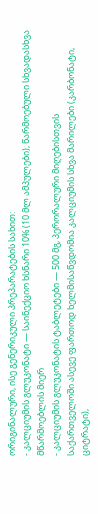ორიგინალური, ისე გენერიკული პრეპარატების სახით:
- კალციუმის გლუკონატი — საინექციო ხსნარი 10% (10 მლ ამპულები), წარმოებული სხვადასხვა მწარმოებლის მიერ
- კალციუმის გლუკონატის ტაბლეტები — 500 მგ, პერორალური მიღებისთვის
საქართველოში ასევე ფართოდ ხელმისაწვდომია კალციუმის სხვა მარილები (კარბონატი, ციტრატი),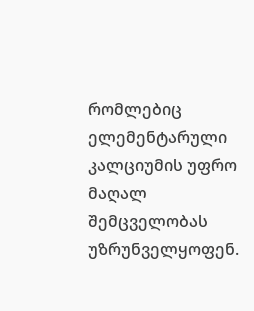რომლებიც ელემენტარული კალციუმის უფრო მაღალ შემცველობას უზრუნველყოფენ.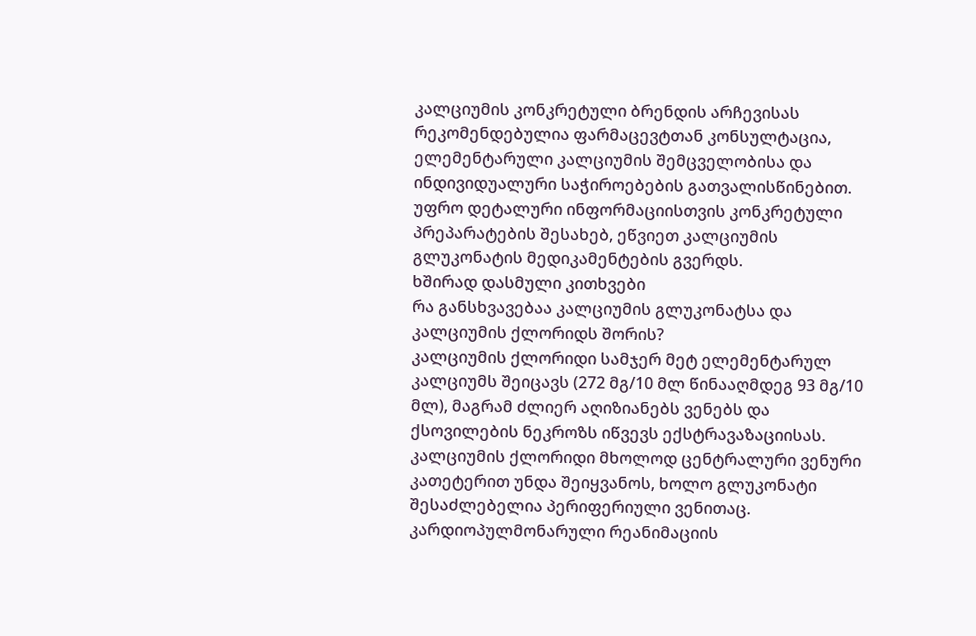კალციუმის კონკრეტული ბრენდის არჩევისას რეკომენდებულია ფარმაცევტთან კონსულტაცია, ელემენტარული კალციუმის შემცველობისა და ინდივიდუალური საჭიროებების გათვალისწინებით.
უფრო დეტალური ინფორმაციისთვის კონკრეტული პრეპარატების შესახებ, ეწვიეთ კალციუმის გლუკონატის მედიკამენტების გვერდს.
ხშირად დასმული კითხვები
რა განსხვავებაა კალციუმის გლუკონატსა და კალციუმის ქლორიდს შორის?
კალციუმის ქლორიდი სამჯერ მეტ ელემენტარულ კალციუმს შეიცავს (272 მგ/10 მლ წინააღმდეგ 93 მგ/10 მლ), მაგრამ ძლიერ აღიზიანებს ვენებს და ქსოვილების ნეკროზს იწვევს ექსტრავაზაციისას. კალციუმის ქლორიდი მხოლოდ ცენტრალური ვენური კათეტერით უნდა შეიყვანოს, ხოლო გლუკონატი შესაძლებელია პერიფერიული ვენითაც. კარდიოპულმონარული რეანიმაციის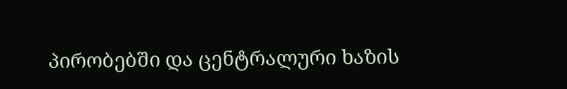პირობებში და ცენტრალური ხაზის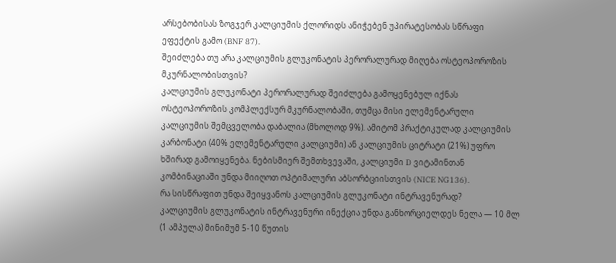არსებობისას ზოგჯერ კალციუმის ქლორიდს ანიჭებენ უპირატესობას სწრაფი ეფექტის გამო (BNF 87).
შეიძლება თუ არა კალციუმის გლუკონატის პერორალურად მიღება ოსტეოპოროზის მკურნალობისთვის?
კალციუმის გლუკონატი პერორალურად შეიძლება გამოყენებულ იქნას ოსტეოპოროზის კომპლექსურ მკურნალობაში, თუმცა მისი ელემენტარული კალციუმის შემცველობა დაბალია (მხოლოდ 9%). ამიტომ პრაქტიკულად კალციუმის კარბონატი (40% ელემენტარული კალციუმი) ან კალციუმის ციტრატი (21%) უფრო ხშირად გამოიყენება. ნებისმიერ შემთხვევაში, კალციუმი D ვიტამინთან კომბინაციაში უნდა მიიღოთ ოპტიმალური აბსორბციისთვის (NICE NG136).
რა სისწრაფით უნდა შეიყვანოს კალციუმის გლუკონატი ინტრავენურად?
კალციუმის გლუკონატის ინტრავენური ინექცია უნდა განხორციელდეს ნელა — 10 მლ (1 ამპულა) მინიმუმ 5-10 წუთის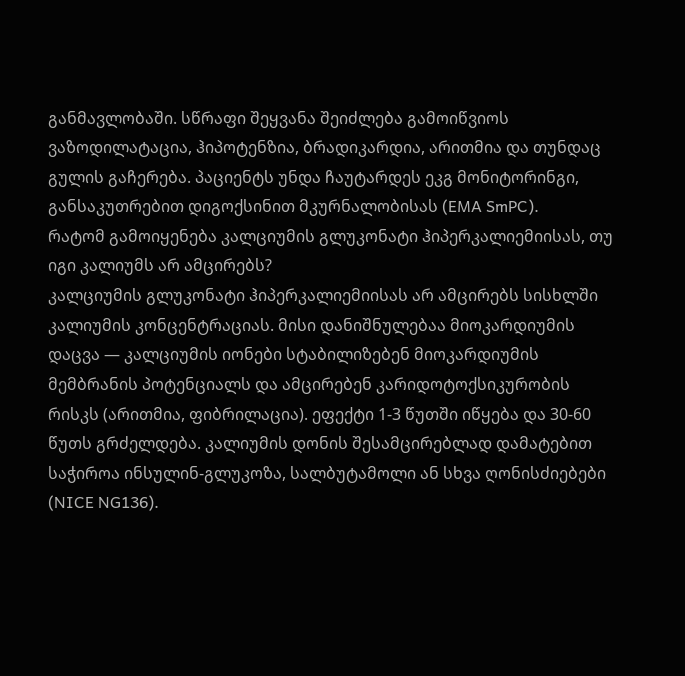განმავლობაში. სწრაფი შეყვანა შეიძლება გამოიწვიოს ვაზოდილატაცია, ჰიპოტენზია, ბრადიკარდია, არითმია და თუნდაც გულის გაჩერება. პაციენტს უნდა ჩაუტარდეს ეკგ მონიტორინგი, განსაკუთრებით დიგოქსინით მკურნალობისას (EMA SmPC).
რატომ გამოიყენება კალციუმის გლუკონატი ჰიპერკალიემიისას, თუ იგი კალიუმს არ ამცირებს?
კალციუმის გლუკონატი ჰიპერკალიემიისას არ ამცირებს სისხლში კალიუმის კონცენტრაციას. მისი დანიშნულებაა მიოკარდიუმის დაცვა — კალციუმის იონები სტაბილიზებენ მიოკარდიუმის მემბრანის პოტენციალს და ამცირებენ კარიდოტოქსიკურობის რისკს (არითმია, ფიბრილაცია). ეფექტი 1-3 წუთში იწყება და 30-60 წუთს გრძელდება. კალიუმის დონის შესამცირებლად დამატებით საჭიროა ინსულინ-გლუკოზა, სალბუტამოლი ან სხვა ღონისძიებები (NICE NG136).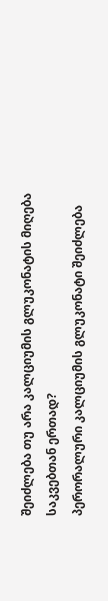შეიძლება თუ არა კალციუმის გლუკონატის მიღება საკვებთან ერთად?
პერორალური კალციუმის გლუკონატი შეიძლება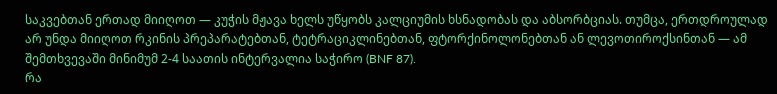საკვებთან ერთად მიიღოთ — კუჭის მჟავა ხელს უწყობს კალციუმის ხსნადობას და აბსორბციას. თუმცა, ერთდროულად არ უნდა მიიღოთ რკინის პრეპარატებთან, ტეტრაციკლინებთან, ფტორქინოლონებთან ან ლევოთიროქსინთან — ამ შემთხვევაში მინიმუმ 2-4 საათის ინტერვალია საჭირო (BNF 87).
რა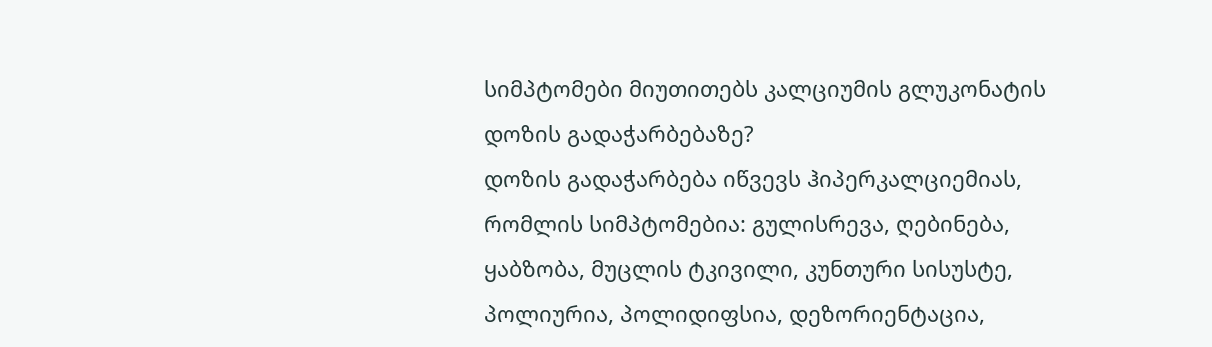სიმპტომები მიუთითებს კალციუმის გლუკონატის დოზის გადაჭარბებაზე?
დოზის გადაჭარბება იწვევს ჰიპერკალციემიას, რომლის სიმპტომებია: გულისრევა, ღებინება, ყაბზობა, მუცლის ტკივილი, კუნთური სისუსტე, პოლიურია, პოლიდიფსია, დეზორიენტაცია,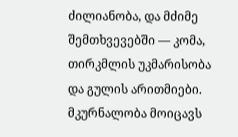ძილიანობა, და მძიმე შემთხვევებში — კომა, თირკმლის უკმარისობა და გულის არითმიები. მკურნალობა მოიცავს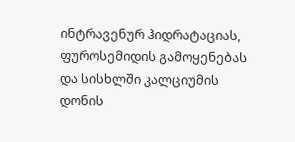ინტრავენურ ჰიდრატაციას, ფუროსემიდის გამოყენებას და სისხლში კალციუმის დონის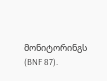მონიტორინგს (BNF 87).